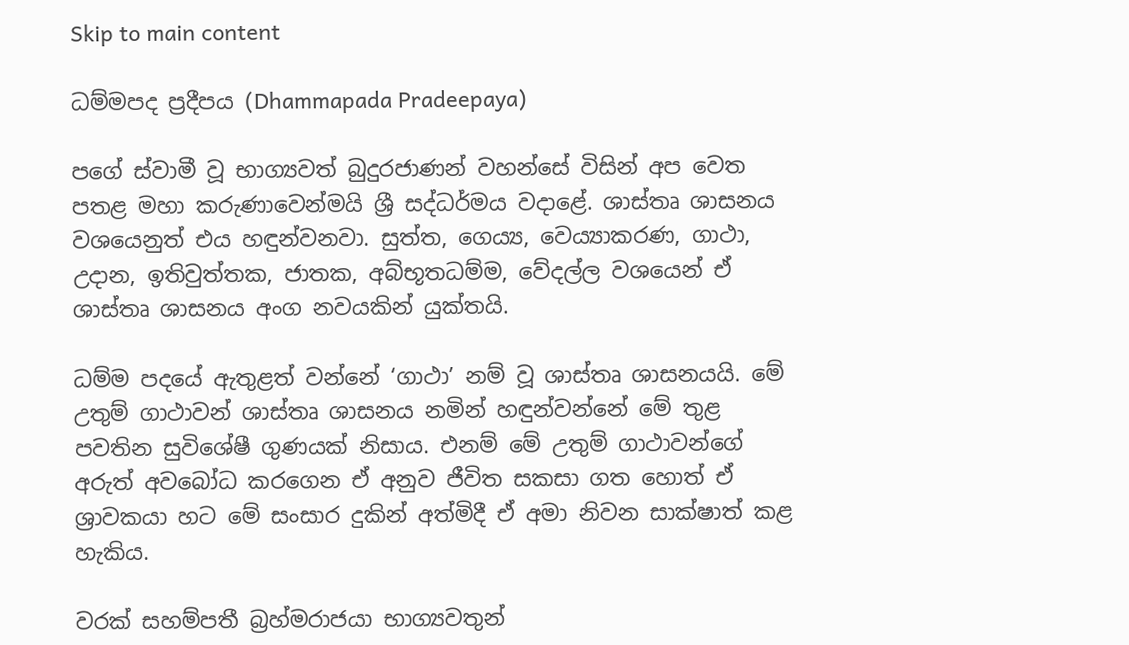Skip to main content

ධම්මපද ප්‍රදීපය (Dhammapada Pradeepaya)

පගේ ස්වාමී වූ භාග්‍යවත් බුදුරජාණන් වහන්සේ විසින් අප වෙත පතළ මහා කරුණාවෙන්මයි ශ්‍රී සද්ධර්මය වදාළේ. ශාස්තෘ ශාසනය වශයෙනුත් එය හඳුන්වනවා. සුත්ත, ගෙය්‍ය, වෙය්‍යාකරණ, ගාථා, උදාන, ඉතිවුත්තක, ජාතක, අබ්භූතධම්ම, වේදල්ල වශයෙන් ඒ ශාස්තෘ ශාසනය අංග නවයකින් යුක්තයි.

ධම්ම පදයේ ඇතුළත් වන්නේ ‘ගාථා’ නම් වූ ශාස්තෘ ශාසනයයි. මේ උතුම් ගාථාවන් ශාස්තෘ ශාසනය නමින් හඳුන්වන්නේ මේ තුළ පවතින සුවිශේෂී ගුණයක් නිසාය. එනම් මේ උතුම් ගාථාවන්ගේ අරුත් අවබෝධ කරගෙන ඒ අනුව ජීවිත සකසා ගත හොත් ඒ ශ්‍රාවකයා හට මේ සංසාර දුකින් අත්මිදී ඒ අමා නිවන සාක්ෂාත් කළ හැකිය.

වරක් සහම්පතී බ්‍රහ්මරාජයා භාග්‍යවතුන්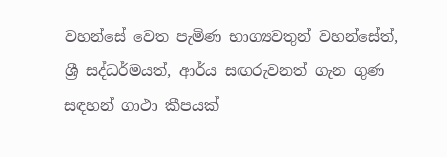වහන්සේ වෙත පැමිණ භාග්‍යවතුන් වහන්සේත්, ශ්‍රී සද්ධර්මයත්, ආර්ය සඟරුවනත් ගැන ගුණ සඳහන් ගාථා කීපයක්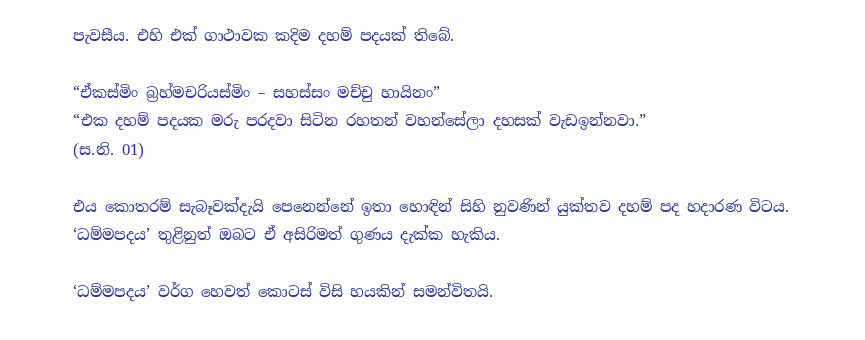පැවසීය. එහි එක් ගාථාවක කදිම දහම් පදයක් තිබේ.

“ඒකස්මිං බ්‍රහ්මචරියස්මිං – සහස්සං මච්චු හායිනං”
“එක දහම් පදයක මරු පරදවා සිටින රහතන් වහන්සේලා දහසක් වැඩඉන්නවා.”
(ස.නි. 01)

එය කොතරම් සැබෑවක්දැයි පෙනෙන්නේ ඉතා හොඳින් සිහි නුවණින් යුක්තව දහම් පද හදාරණ විටය. ‘ධම්මපදය’ තුළිනුත් ඔබට ඒ අසිරිමත් ගුණය දැක්ක හැකිය.

‘ධම්මපදය’ වර්ග හෙවත් කොටස් විසි හයකින් සමන්විතයි.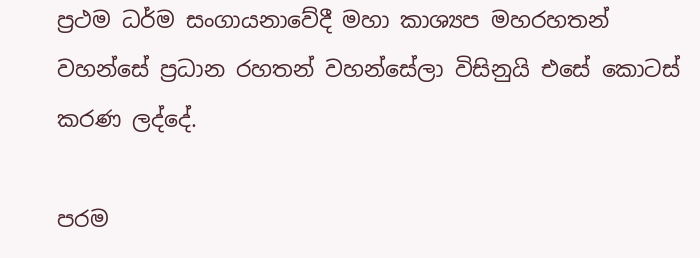ප්‍රථම ධර්ම සංගායනාවේදී මහා කාශ්‍යප මහරහතන් වහන්සේ ප්‍රධාන රහතන් වහන්සේලා විසිනුයි එසේ කොටස් කරණ ලද්දේ.

පරම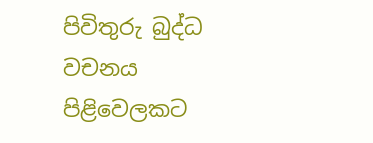පිවිතුරු බුද්ධ වචනය පිළිවෙලකට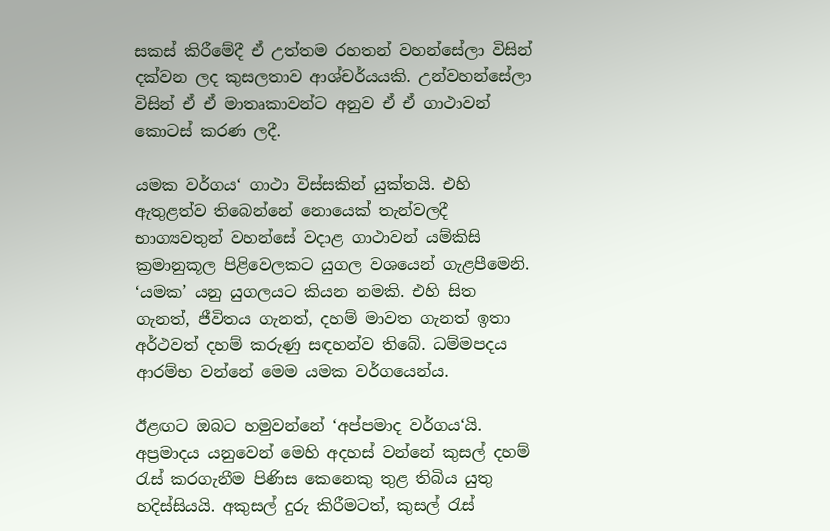සකස් කිරීමේදී ඒ උත්තම රහතන් වහන්සේලා විසින් දක්වන ලද කුසලතාව ආශ්චර්යයකි. උන්වහන්සේලා විසින් ඒ ඒ මාතෘකාවන්ට අනුව ඒ ඒ ගාථාවන් කොටස් කරණ ලදී.

යමක වර්ගය‘ ගාථා විස්සකින් යුක්තයි. එහි ඇතුළත්ව තිබෙන්නේ නොයෙක් තැන්වලදී භාග්‍යවතුන් වහන්සේ වදාළ ගාථාවන් යම්කිසි ක්‍රමානුකූල පිළිවෙලකට යුගල වශයෙන් ගැළපීමෙනි. ‘යමක’ යනු යුගලයට කියන නමකි. එහි සිත ගැනත්, ජීවිතය ගැනත්, දහම් මාවත ගැනත් ඉතා අර්ථවත් දහම් කරුණු සඳහන්ව තිබේ. ධම්මපදය ආරම්භ වන්නේ මෙම යමක වර්ගයෙන්ය.

ඊළඟට ඔබට හමුවන්නේ ‘අප්පමාද වර්ගය‘යි. අප්‍රමාදය යනුවෙන් මෙහි අදහස් වන්නේ කුසල් දහම් රැස් කරගැනීම පිණිස කෙනෙකු තුළ තිබිය යුතු හදිස්සියයි. අකුසල් දුරු කිරීමටත්, කුසල් රැස්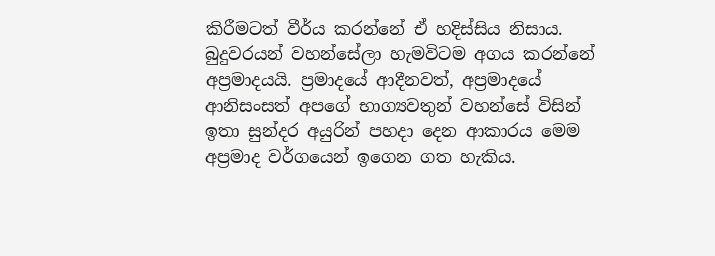කිරීමටත් වීර්ය කරන්නේ ඒ හදිස්සිය නිසාය. බුදුවරයන් වහන්සේලා හැමවිටම අගය කරන්නේ අප්‍රමාදයයි. ප්‍රමාදයේ ආදීනවත්, අප්‍රමාදයේ ආනිසංසත් අපගේ භාග්‍යවතුන් වහන්සේ විසින් ඉතා සුන්දර අයුරින් පහදා දෙන ආකාරය මෙම අප්‍රමාද වර්ගයෙන් ඉගෙන ගත හැකිය.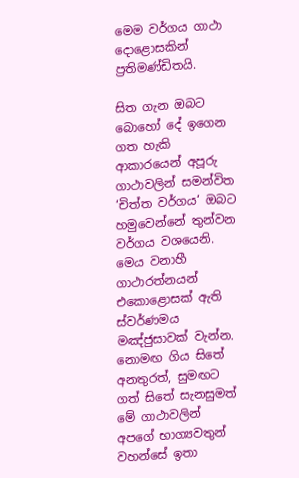මෙම වර්ගය ගාථා දොළොසකින් ප්‍රතිමණ්ඩිතයි.

සිත ගැන ඔබට බොහෝ දේ ඉගෙන ගත හැකි ආකාරයෙන් අපූරු ගාථාවලින් සමන්විත ‘චිත්ත වර්ගය‘ ඔබට හමුවෙන්නේ තුන්වන වර්ගය වශයෙනි. මෙය වනාහී ගාථාරත්නයන් එකොළොසක් ඇති ස්වර්ණමය මඤ්ජුසාවක් වැන්න. නොමඟ ගිය සිතේ අනතුරත්, සුමඟට ගත් සිතේ සැනසුමත් මේ ගාථාවලින් අපගේ භාග්‍යවතුන් වහන්සේ ඉතා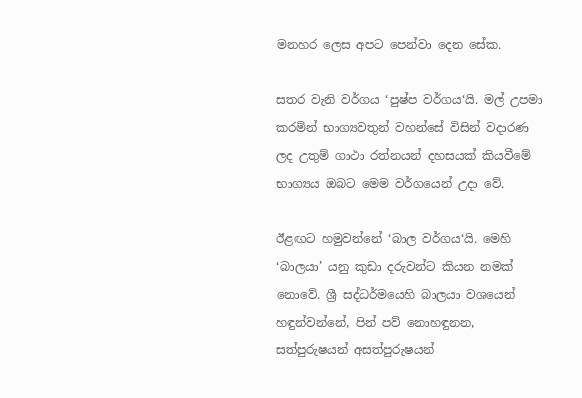මනහර ලෙස අපට පෙන්වා දෙන සේක.

සතර වැනි වර්ගය ‘පුෂ්ප වර්ගය‘යි. මල් උපමා කරමින් භාග්‍යවතුන් වහන්සේ විසින් වදාරණ ලද උතුම් ගාථා රත්නයන් දහසයක් කියවීමේ භාග්‍යය ඔබට මෙම වර්ගයෙන් උදා වේ.

ඊළඟට හමුවන්නේ ‘බාල වර්ගය‘යි. මෙහි ‘බාලයා’ යනු කුඩා දරුවන්ට කියන නමක් නොවේ. ශ්‍රී සද්ධර්මයෙහි බාලයා වශයෙන් හඳුන්වන්නේ, පින් පව් නොහඳුනන, සත්පුරුෂයන් අසත්පුරුෂයන්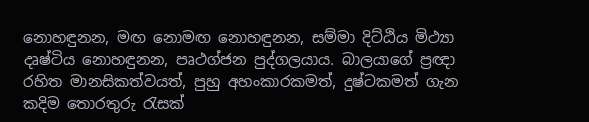නොහඳුනන, මඟ නොමඟ නොහඳුනන, සම්මා දිට්ඨිය මිථ්‍යා දෘෂ්ටිය නොහඳුනන, පෘථග්ජන පුද්ගලයාය. බාලයාගේ ප්‍රඥා රහිත මානසිකත්වයත්, පුහු අහංකාරකමත්, දුෂ්ටකමත් ගැන කදිම තොරතුරු රැසක්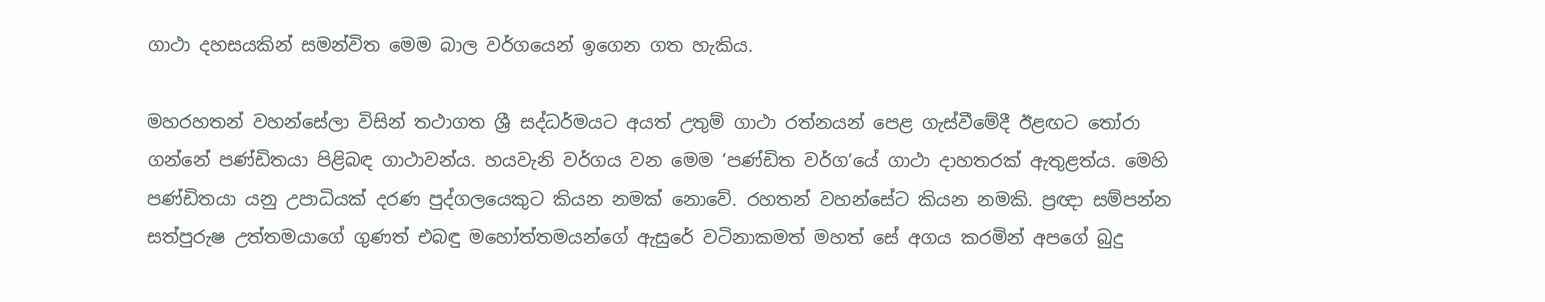ගාථා දහසයකින් සමන්විත මෙම බාල වර්ගයෙන් ඉගෙන ගත හැකිය.

මහරහතන් වහන්සේලා විසින් තථාගත ශ්‍රී සද්ධර්මයට අයත් උතුම් ගාථා රත්නයන් පෙළ ගැස්වීමේදී ඊළඟට තෝරා ගන්නේ පණ්ඩිතයා පිළිබඳ ගාථාවන්ය. හයවැනි වර්ගය වන මෙම ‘පණ්ඩිත වර්ග‘යේ ගාථා දාහතරක් ඇතුළත්ය. මෙහි පණ්ඩිතයා යනු උපාධියක් දරණ පුද්ගලයෙකුට කියන නමක් නොවේ. රහතන් වහන්සේට කියන නමකි. ප්‍රඥා සම්පන්න සත්පුරුෂ උත්තමයාගේ ගුණත් එබඳු මහෝත්තමයන්ගේ ඇසුරේ වටිනාකමත් මහත් සේ අගය කරමින් අපගේ බුදු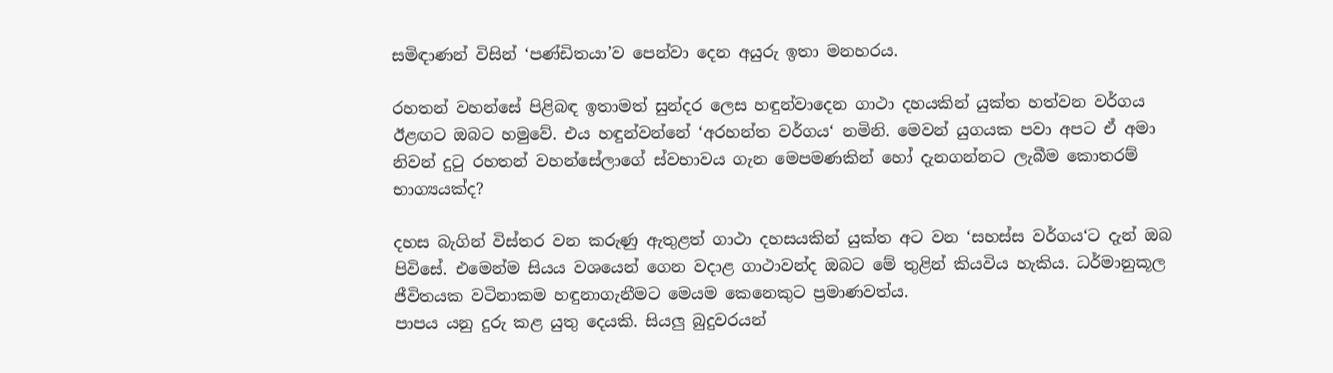සමිඳාණන් විසින් ‘පණ්ඩිතයා’ව පෙන්වා දෙන අයුරු ඉතා මනහරය.

රහතන් වහන්සේ පිළිබඳ ඉතාමත් සුන්දර ලෙස හඳුන්වාදෙන ගාථා දහයකින් යුක්ත හත්වන වර්ගය ඊළඟට ඔබට හමුවේ. එය හඳුන්වන්නේ ‘අරහන්ත වර්ගය‘ නමිනි. මෙවන් යුගයක පවා අපට ඒ අමා නිවන් දුටු රහතන් වහන්සේලාගේ ස්වභාවය ගැන මෙපමණකින් හෝ දැනගන්නට ලැබීම කොතරම් භාග්‍යයක්ද?

දහස බැගින් විස්තර වන කරුණු ඇතුළත් ගාථා දහසයකින් යුක්ත අට වන ‘සහස්ස වර්ගය‘ට දැන් ඔබ පිවිසේ. එමෙන්ම සියය වශයෙන් ගෙන වදාළ ගාථාවන්ද ඔබට මේ තුළින් කියවිය හැකිය. ධර්මානුකූල ජීවිතයක වටිනාකම හඳුනාගැනීමට මෙයම කෙනෙකුට ප්‍රමාණවත්ය.
පාපය යනු දුරු කළ යුතු දෙයකි. සියලු බුදුවරයන්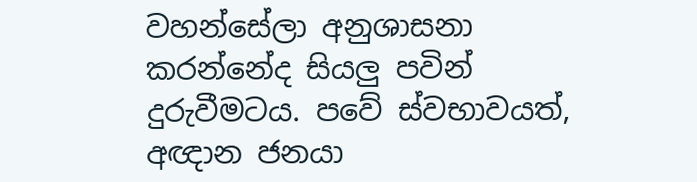වහන්සේලා අනුශාසනා කරන්නේද සියලු පවින් දුරුවීමටය. පවේ ස්වභාවයත්, අඥාන ජනයා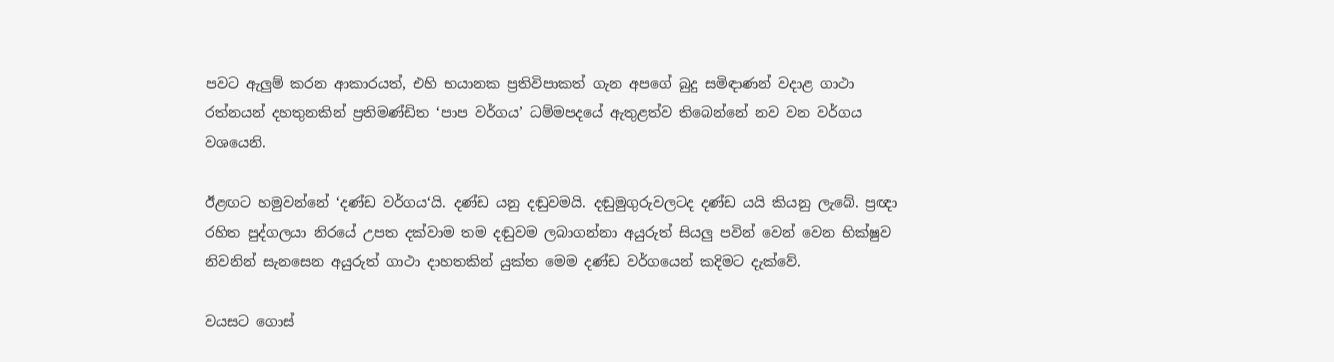පවට ඇලුම් කරන ආකාරයත්, එහි භයානක ප්‍රතිවිපාකත් ගැන අපගේ බුදු සමිඳාණන් වදාළ ගාථා රත්නයන් දහතුනකින් ප්‍රතිමණ්ඩිත ‘පාප වර්ගය’ ධම්මපදයේ ඇතුළත්ව තිබෙන්නේ නව වන වර්ගය වශයෙනි.

ඊළඟට හමුවන්නේ ‘දණ්ඩ වර්ගය‘යි. දණ්ඩ යනු දඬුවමයි. දඬුමුගුරුවලටද දණ්ඩ යයි කියනු ලැබේ. ප්‍රඥා රහිත පුද්ගලයා නිරයේ උපත දක්වාම තම දඬුවම ලබාගන්නා අයුරුත් සියලු පවින් වෙන් වෙන භික්ෂුව නිවනින් සැනසෙන අයුරුත් ගාථා දාහතකින් යුක්ත මෙම දණ්ඩ වර්ගයෙන් කදිමට දැක්වේ.

වයසට ගොස්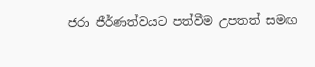ජරා ජීර්ණත්වයට පත්වීම උපතත් සමඟ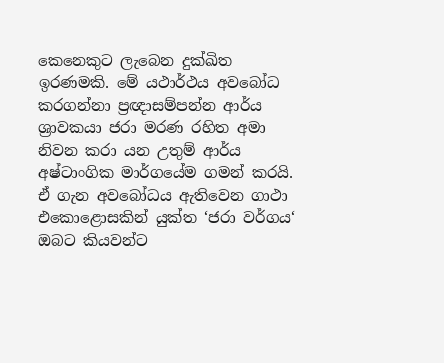කෙනෙකුට ලැබෙන දුක්ඛිත ඉරණමකි. මේ යථාර්ථය අවබෝධ කරගන්නා ප්‍රඥාසම්පන්න ආර්ය ශ්‍රාවකයා ජරා මරණ රහිත අමා නිවන කරා යන උතුම් ආර්ය අෂ්ටාංගික මාර්ගයේම ගමන් කරයි. ඒ ගැන අවබෝධය ඇතිවෙන ගාථා එකොළොසකින් යුක්ත ‘ජරා වර්ගය‘ ඔබට කියවන්ට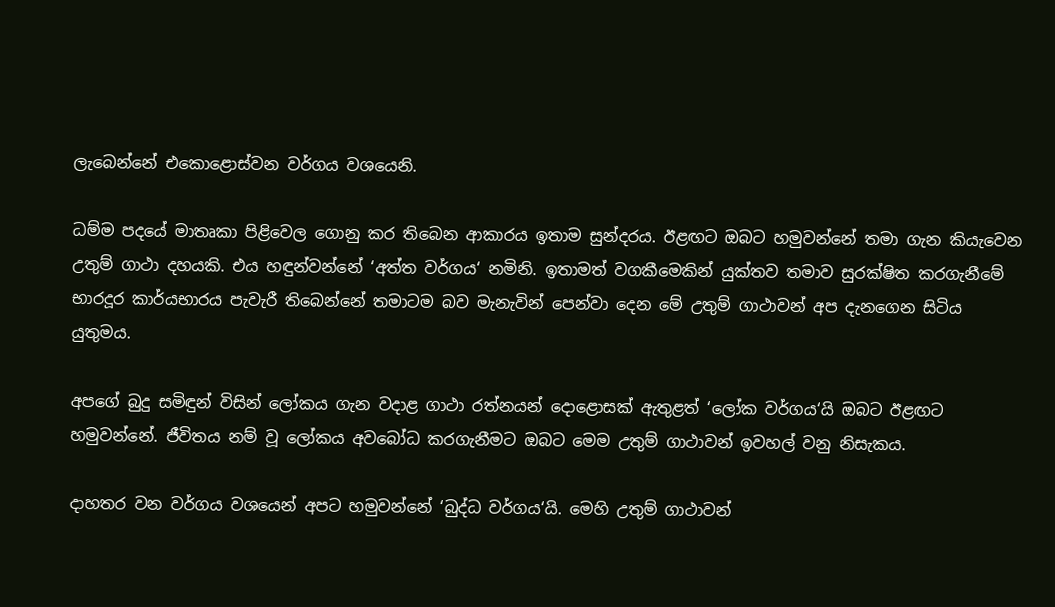ලැබෙන්නේ එකොළොස්වන වර්ගය වශයෙනි.

ධම්ම පදයේ මාතෘකා පිළිවෙල ගොනු කර තිබෙන ආකාරය ඉතාම සුන්දරය. ඊළඟට ඔබට හමුවන්නේ තමා ගැන කියැවෙන උතුම් ගාථා දහයකි. එය හඳුන්වන්නේ ‘අත්ත වර්ගය‘ නමිනි. ඉතාමත් වගකීමෙකින් යුක්තව තමාව සුරක්ෂිත කරගැනීමේ භාරදූර කාර්යභාරය පැවැරී තිබෙන්නේ තමාටම බව මැනැවින් පෙන්වා දෙන මේ උතුම් ගාථාවන් අප දැනගෙන සිටිය යුතුමය.

අපගේ බුදු සමිඳුන් විසින් ලෝකය ගැන වදාළ ගාථා රත්නයන් දොළොසක් ඇතුළත් ‘ලෝක වර්ගය‘යි ඔබට ඊළඟට හමුවන්නේ. ජීවිතය නම් වූ ලෝකය අවබෝධ කරගැනීමට ඔබට මෙම උතුම් ගාථාවන් ඉවහල් වනු නිසැකය.

දාහතර වන වර්ගය වශයෙන් අපට හමුවන්නේ ‘බුද්ධ වර්ගය‘යි. මෙහි උතුම් ගාථාවන්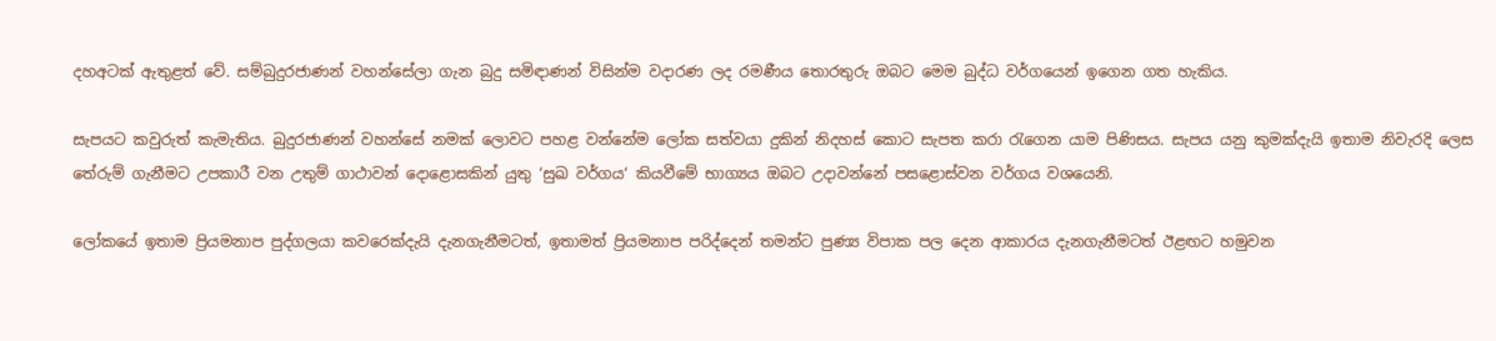දහඅටක් ඇතුළත් වේ. සම්බුදුරජාණන් වහන්සේලා ගැන බුදු සමිඳාණන් විසින්ම වදාරණ ලද රමණීය තොරතුරු ඔබට මෙම බුද්ධ වර්ගයෙන් ඉගෙන ගත හැකිය.

සැපයට කවුරුත් කැමැතිය. බුදුරජාණන් වහන්සේ නමක් ලොවට පහළ වන්නේම ලෝක සත්වයා දුකින් නිදහස් කොට සැපත කරා රැගෙන යාම පිණිසය. සැපය යනු කුමක්දැයි ඉතාම නිවැරදි ලෙස තේරුම් ගැනීමට උපකාරී වන උතුම් ගාථාවන් දොළොසකින් යුතු ‘සුඛ වර්ගය‘ කියවීමේ භාග්‍යය ඔබට උදාවන්නේ පසළොස්වන වර්ගය වශයෙනි.

ලෝකයේ ඉතාම ප්‍රියමනාප පුද්ගලයා කවරෙක්දැයි දැනගැනීමටත්, ඉතාමත් ප්‍රියමනාප පරිද්දෙන් තමන්ට පුණ්‍ය විපාක පල දෙන ආකාරය දැනගැනීමටත් ඊළඟට හමුවන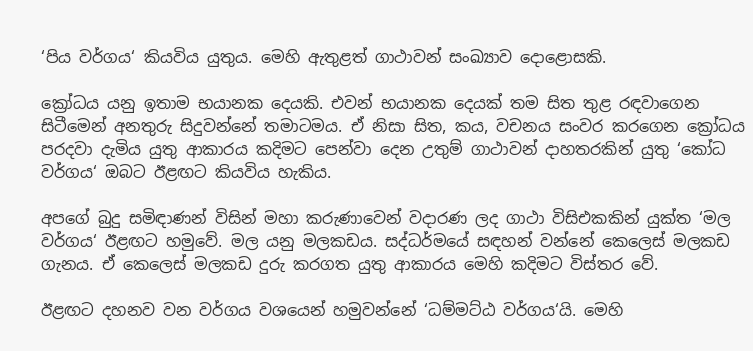‘පිය වර්ගය‘ කියවිය යුතුය. මෙහි ඇතුළත් ගාථාවන් සංඛ්‍යාව දොළොසකි.

ක්‍රෝධය යනු ඉතාම භයානක දෙයකි. එවන් භයානක දෙයක් තම සිත තුළ රඳවාගෙන සිටීමෙන් අනතුරු සිදුවන්නේ තමාටමය. ඒ නිසා සිත, කය, වචනය සංවර කරගෙන ක්‍රෝධය පරදවා දැමිය යුතු ආකාරය කදිමට පෙන්වා දෙන උතුම් ගාථාවන් දාහතරකින් යුතු ‘කෝධ වර්ගය‘ ඔබට ඊළඟට කියවිය හැකිය.

අපගේ බුදු සමිඳාණන් විසින් මහා කරුණාවෙන් වදාරණ ලද ගාථා විසිඑකකින් යුක්ත ‘මල වර්ගය‘ ඊළඟට හමුවේ. මල යනු මලකඩය. සද්ධර්මයේ සඳහන් වන්නේ කෙලෙස් මලකඩ ගැනය. ඒ කෙලෙස් මලකඩ දුරු කරගත යුතු ආකාරය මෙහි කදිමට විස්තර වේ.

ඊළඟට දහනව වන වර්ගය වශයෙන් හමුවන්නේ ‘ධම්මට්ඨ වර්ගය‘යි. මෙහි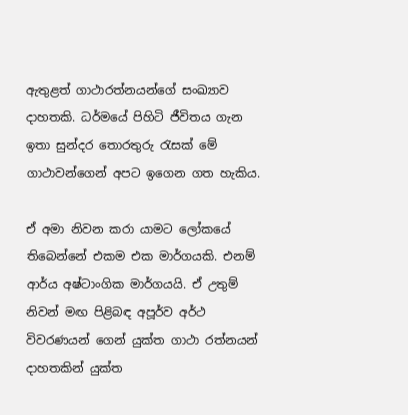ඇතුළත් ගාථාරත්නයන්ගේ සංඛ්‍යාව දාහතකි. ධර්මයේ පිහිටි ජීවිතය ගැන ඉතා සුන්දර තොරතුරු රැසක් මේ ගාථාවන්ගෙන් අපට ඉගෙන ගත හැකිය.

ඒ අමා නිවන කරා යාමට ලෝකයේ තිබෙන්නේ එකම එක මාර්ගයකි. එනම් ආර්ය අෂ්ටාංගික මාර්ගයයි. ඒ උතුම් නිවන් මඟ පිළිබඳ අපූර්ව අර්ථ විවරණයන් ගෙන් යුක්ත ගාථා රත්නයන් දාහතකින් යුක්ත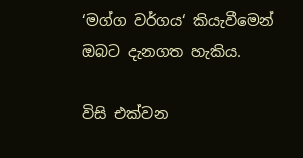‘මග්ග වර්ගය‘ කියැවීමෙන් ඔබට දැනගත හැකිය.

විසි එක්වන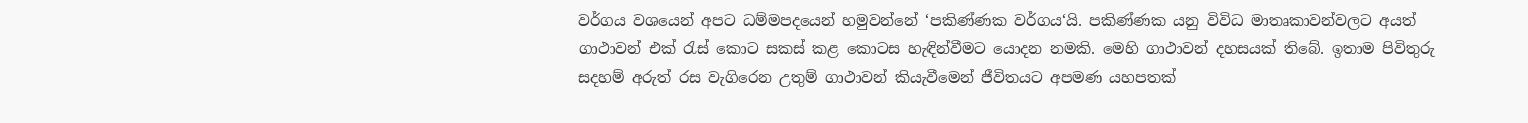වර්ගය වශයෙන් අපට ධම්මපදයෙන් හමුවන්නේ ‘පකිණ්ණක වර්ගය‘යි. පකිණ්ණක යනු විවිධ මාතෘකාවන්වලට අයත් ගාථාවන් එක් රැස් කොට සකස් කළ කොටස හැඳින්වීමට යොදන නමකි. මෙහි ගාථාවන් දහසයක් තිබේ. ඉතාම පිවිතුරු සදහම් අරුත් රස වැගිරෙන උතුම් ගාථාවන් කියැවීමෙන් ජීවිතයට අපමණ යහපතක්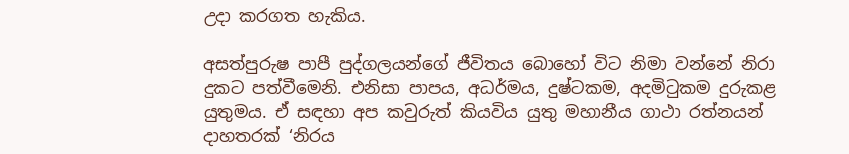උදා කරගත හැකිය.

අසත්පුරුෂ පාපී පුද්ගලයන්ගේ ජීවිතය බොහෝ විට නිමා වන්නේ නිරා දුකට පත්වීමෙනි. එනිසා පාපය, අධර්මය, දුෂ්ටකම, අදමිටුකම දුරුකළ යුතුමය. ඒ සඳහා අප කවුරුත් කියවිය යුතු මහානීය ගාථා රත්නයන් දාහතරක් ‘නිරය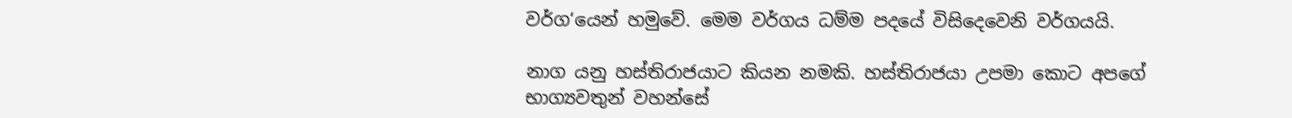වර්ග‘යෙන් හමුවේ. මෙම වර්ගය ධම්ම පදයේ විසිදෙවෙනි වර්ගයයි.

නාග යනු හස්තිරාජයාට කියන නමකි. හස්තිරාජයා උපමා කොට අපගේ භාග්‍යවතුන් වහන්සේ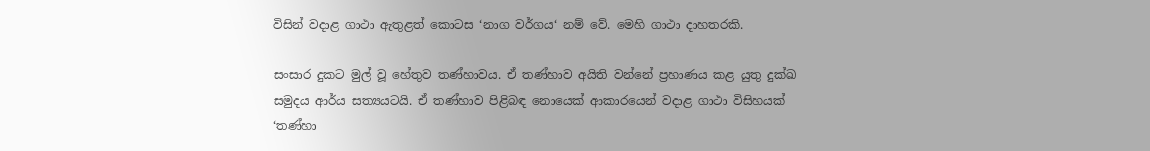විසින් වදාළ ගාථා ඇතුළත් කොටස ‘නාග වර්ගය‘ නම් වේ. මෙහි ගාථා දාහතරකි.

සංසාර දුකට මුල් වූ හේතුව තණ්හාවය. ඒ තණ්හාව අයිති වන්නේ ප්‍රහාණය කළ යුතු දුක්ඛ සමුදය ආර්ය සත්‍යයටයි. ඒ තණ්හාව පිළිබඳ නොයෙක් ආකාරයෙන් වදාළ ගාථා විසිහයක් ‘තණ්හා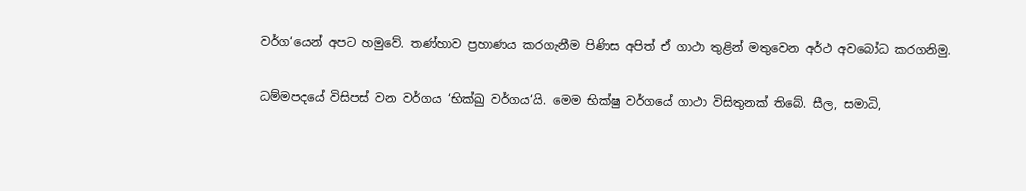වර්ග‘යෙන් අපට හමුවේ. තණ්හාව ප්‍රහාණය කරගැනීම පිණිස අපිත් ඒ ගාථා තුළින් මතුවෙන අර්ථ අවබෝධ කරගනිමු.

ධම්මපදයේ විසිපස් වන වර්ගය ‘භික්ඛු වර්ගය‘යි. මෙම භික්ෂු වර්ගයේ ගාථා විසිතුනක් තිබේ. සීල, සමාධි,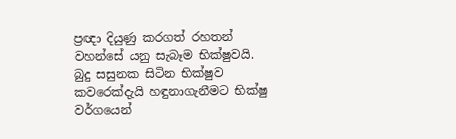ප්‍රඥා දියුණු කරගත් රහතන් වහන්සේ යනු සැබෑම භික්ෂුවයි. බුදු සසුනක සිටින භික්ෂුව කවරෙක්දැයි හඳුනාගැනීමට භික්ෂු වර්ගයෙන්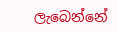ලැබෙන්නේ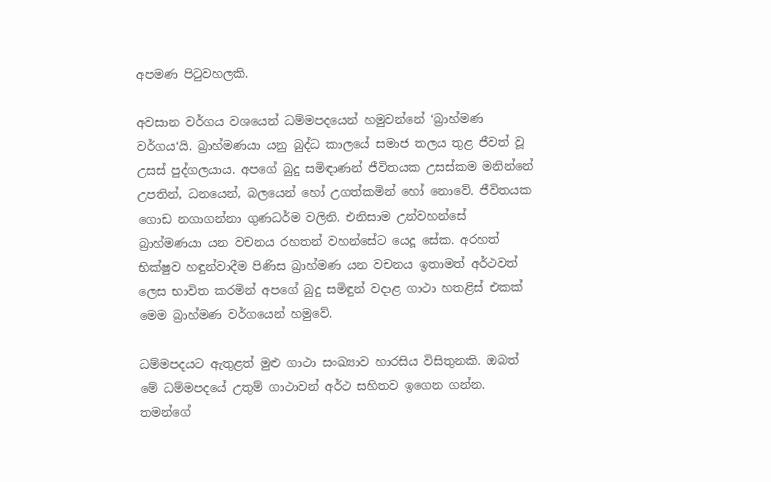අපමණ පිටුවහලකි.

අවසාන වර්ගය වශයෙන් ධම්මපදයෙන් හමුවන්නේ ‘බ්‍රාහ්මණ වර්ගය‘යි. බ්‍රාහ්මණයා යනු බුද්ධ කාලයේ සමාජ තලය තුළ ජීවත් වූ උසස් පුද්ගලයාය. අපගේ බුදු සමිඳාණන් ජීවිතයක උසස්කම මනින්නේ උපතින්, ධනයෙන්, බලයෙන් හෝ උගත්කමින් හෝ නොවේ. ජීවිතයක ගොඩ නගාගන්නා ගුණධර්ම වලිනි. එනිසාම උන්වහන්සේ බ්‍රාහ්මණයා යන වචනය රහතන් වහන්සේට යෙදූ සේක. අරහත් භික්ෂුව හඳුන්වාදීම පිණිස බ්‍රාහ්මණ යන වචනය ඉතාමත් අර්ථවත් ලෙස භාවිත කරමින් අපගේ බුදු සමිඳුන් වදාළ ගාථා හතළිස් එකක් මෙම බ්‍රාහ්මණ වර්ගයෙන් හමුවේ.

ධම්මපදයට ඇතුළත් මුළු ගාථා සංඛ්‍යාව හාරසිය විසිතුනකි. ඔබත් මේ ධම්මපදයේ උතුම් ගාථාවන් අර්ථ සහිතව ඉගෙන ගන්න. තමන්ගේ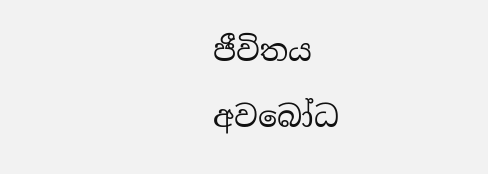ජීවිතය අවබෝධ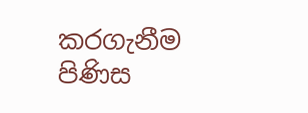කරගැනීම පිණිස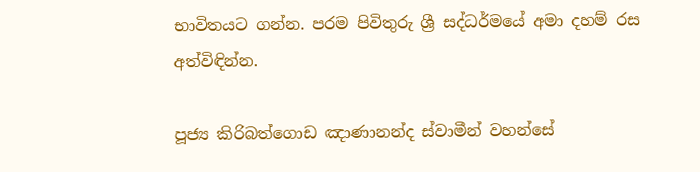භාවිතයට ගන්න. පරම පිවිතුරු ශ්‍රී සද්ධර්මයේ අමා දහම් රස අත්විඳින්න.

පූජ්‍ය කිරිබත්ගොඩ ඤාණානන්ද ස්වාමීන් වහන්සේ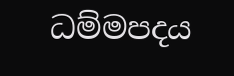ධම්මපදය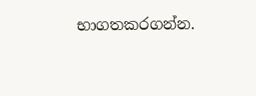භාගතකරගන්න.